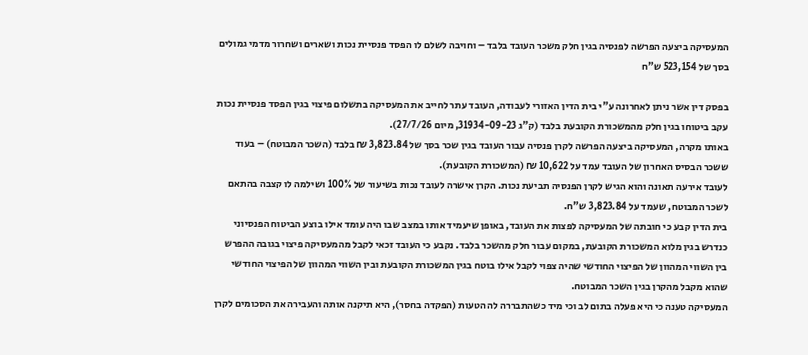המעסיקה ביצעה הפרשה לפנסיה בגין חלק משכר העובד בלבד – וחויבה לשלם לו הפסד פנסיית נכות ושארים ושחרור מדמי גמולים בסך של 523,154 ש"ח

בפסק דין אשר ניתן לאחרונה ע"י בית הדין האזורי לעבודה, העובד עתר לחייב את המעסיקה בתשלום פיצוי בגין הפסד פנסיית נכות עקב ביטוחו בגין חלק מהמשכורת הקובעת בלבד (ק"ג 31934-09-23, מיום 27/7/26).
באותו מקרה, המעסיקה ביצעה הפרשה לקרן פנסיה עבור העובד בגין שכר בסך של 3,823.84 ₪ בלבד (השכר המבוטח) – בעוד ששכר הבסיס האחרון של העובד עמד על 10,622 ₪ (המשכורת הקובעת).
לעובד אירעה תאונה והוא הגיש לקרן הפנסיה תביעת נכות. הקרן אישרה לעובד נכות בשיעור של 100% ושילמה לו קצבה בהתאם לשכר המבוטח, שעמד על 3,823.84 ש"ח.
בית הדין קבע כי חובתה של המעסיקה לפצות את העובד, באופן שיעמיד אותו במצב שבו היה עומד אילו בוצע הביטוח הפנסיוני כנדרש בגין מלוא המשכורת הקובעת, במקום עבור חלק מהשכר בלבד. נקבע כי העובד זכאי לקבל מהמעסיקה פיצוי בגובה ההפרש בין השווי המהוון של הפיצוי החודשי שהיה צפוי לקבל אילו בוטח בגין המשכורת הקובעת ובין השווי המהוון של הפיצוי החודשי שהוא מקבל מהקרן בגין השכר המבוטח.
המעסיקה טענה כי היא פעלה בתום לב וכי מיד כשהתבררה לה הטעות (הפקדה בחסר), היא תיקנה אותה והעבירה את הסכומים לקרן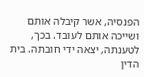הפנסיה, אשר קיבלה אותם ושייכה אותם לעובד. בכך, לטענתה, יצאה ידי חובתה. בית הדין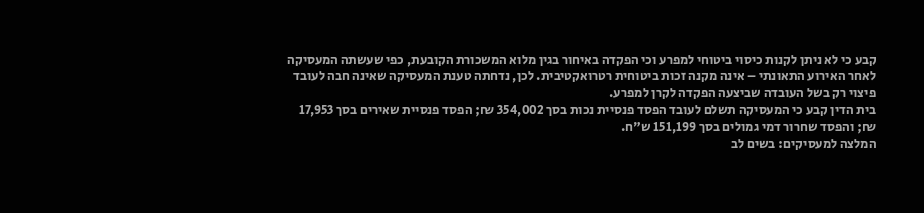קבע כי לא ניתן לקנות כיסוי ביטוחי למפרע וכי הפקדה באיחור בגין מלוא המשכורת הקובעת, כפי שעשתה המעסיקה לאחר האירוע התאונתי – אינה מקנה זכות ביטוחית רטרואקטיבית. לכן, נדחתה טענת המעסיקה שאינה חבה לעובד פיצוי רק בשל העובדה שביצעה הפקדה לקרן למפרע.
בית הדין קבע כי המעסיקה תשלם לעובד הפסד פנסיית נכות בסך 354,002 ₪; הפסד פנסיית שאירים בסך 17,953 ₪; והפסד שחרור דמי גמולים בסך 151,199 ש"ח.
המלצה למעסיקים: בשים לב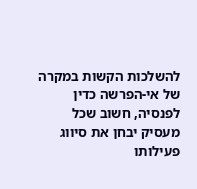להשלכות הקשות במקרה של אי-הפרשה כדין לפנסיה, חשוב שכל מעסיק יבחן את סיווג פעילותו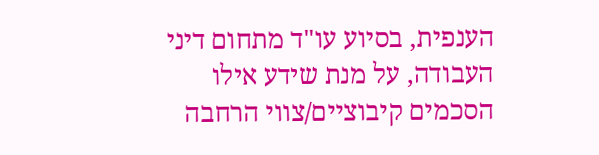הענפית, בסיוע עו"ד מתחום דיני העבודה, על מנת שידע אילו הסכמים קיבוציים/צווי הרחבה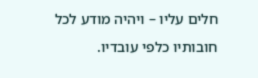חלים עליו – ויהיה מודע לכל חובותיו כלפי עובדיו.